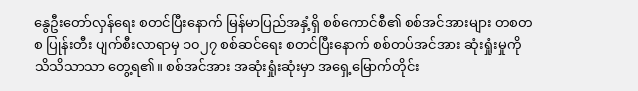နွေဦးတော်လှန်ရေး စတင်ပြီးနောက် မြန်မာပြည်အနှံ့ရှိ စစ်ကောင်စီ၏ စစ်အင်အားများ တစတစ ပြုန်းတီး ပျက်စီးလာရာမှ ၁၀၂၇ စစ်ဆင်ရေး စတင်ပြီးနောက် စစ်တပ်အင်အား ဆုံးရှုံးမှုကို သိသိသာသာ တွေ့ရ၏။ စစ်အင်အား အဆုံးရှုံးဆုံးမှာ အရှေ့မြောက်တိုင်း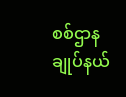စစ်ဌာန ချုပ်နယ်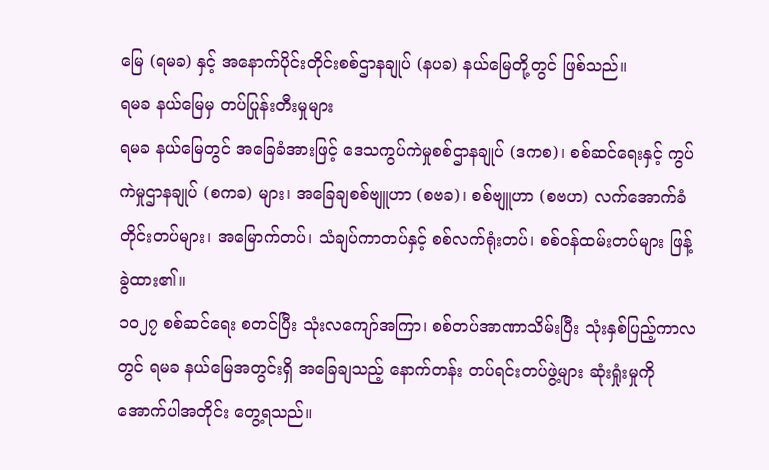မြေ (ရမခ) နှင့် အနောက်ပိုင်းတိုင်းစစ်ဌာနချုပ် (နပခ) နယ်မြေတို့တွင် ဖြစ်သည်။
ရမခ နယ်မြေမှ တပ်ပြုန်းတီးမှုများ
ရမခ နယ်မြေတွင် အခြေခံအားဖြင့် ဒေသကွပ်ကဲမှုစစ်ဌာနချုပ် (ဒကစ)၊ စစ်ဆင်ရေးနှင့် ကွပ်ကဲမှုဌာနချုပ် (စကခ) များ၊ အခြေချစစ်ဗျူဟာ (စဗခ)၊ စစ်ဗျူဟာ (စဗဟ) လက်အောက်ခံ တိုင်းတပ်များ၊ အမြောက်တပ်၊ သံချပ်ကာတပ်နှင့် စစ်လက်ရုံးတပ်၊ စစ်ဝန်ထမ်းတပ်များ ဖြန့်ခွဲထား၏။
၁၀၂၇ စစ်ဆင်ရေး စတင်ပြီး သုံးလကျော်အကြာ၊ စစ်တပ်အာဏာသိမ်းပြီး သုံးနှစ်ပြည့်ကာလတွင် ရမခ နယ်မြေအတွင်းရှိ အခြေချသည့် နောက်တန်း တပ်ရင်းတပ်ဖွဲ့များ ဆုံးရှုံးမှုကို အောက်ပါအတိုင်း တွေ့ရသည်။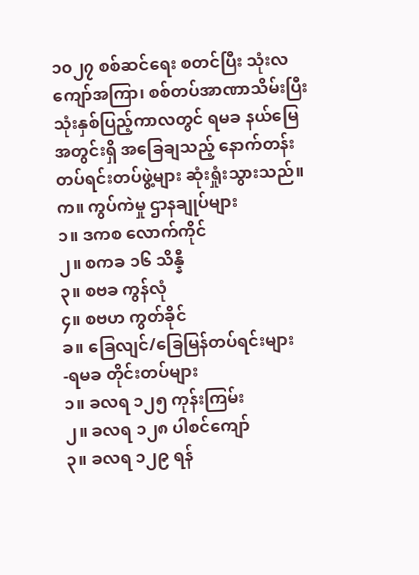၁၀၂၇ စစ်ဆင်ရေး စတင်ပြီး သုံးလကျော်အကြာ၊ စစ်တပ်အာဏာသိမ်းပြီး သုံးနှစ်ပြည့်ကာလတွင် ရမခ နယ်မြေအတွင်းရှိ အခြေချသည့် နောက်တန်း တပ်ရင်းတပ်ဖွဲ့များ ဆုံးရှုံးသွားသည်။
က။ ကွပ်ကဲမှု ဌာနချုပ်များ
၁။ ဒကစ လောက်ကိုင်
၂။ စကခ ၁၆ သိန္နီ
၃။ စဗခ ကွန်လုံ
၄။ စဗဟ ကွတ်ခိုင်
ခ။ ခြေလျင်/ခြေမြန်တပ်ရင်းများ
-ရမခ တိုင်းတပ်များ
၁။ ခလရ ၁၂၅ ကုန်းကြမ်း
၂။ ခလရ ၁၂၈ ပါစင်ကျော်
၃။ ခလရ ၁၂၉ ရန်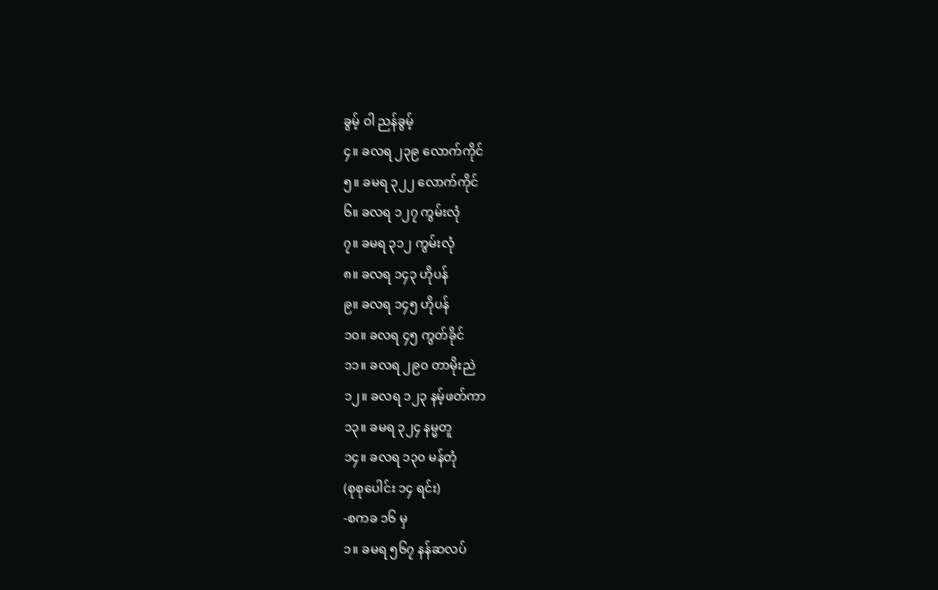ခွမ့် ဝါ ညန်ခွမ့်
၄။ ခလရ ၂၃၉ လောက်ကိုင်
၅။ ခမရ ၃၂၂ လောက်ကိုင်
၆။ ခလရ ၁၂၇ ကွမ်းလုံ
၇။ ခမရ ၃၁၂ ကွမ်းလုံ
၈။ ခလရ ၁၄၃ ဟိုပန်
၉။ ခလရ ၁၄၅ ဟိုပန်
၁၀။ ခလရ ၄၅ ကွတ်ခိုင်
၁၁။ ခလရ ၂၉၀ တာမိုးညဲ
၁၂။ ခလရ ၁၂၃ နမ့်ဖတ်ကာ
၁၃။ ခမရ ၃၂၄ နမ္မတူ
၁၄။ ခလရ ၁၃၀ မန်တုံ
(စုစုပေါင်း ၁၄ ရင်း)
-စကခ ၁၆ မှ
၁။ ခမရ ၅၆၇ နန်ဆလပ်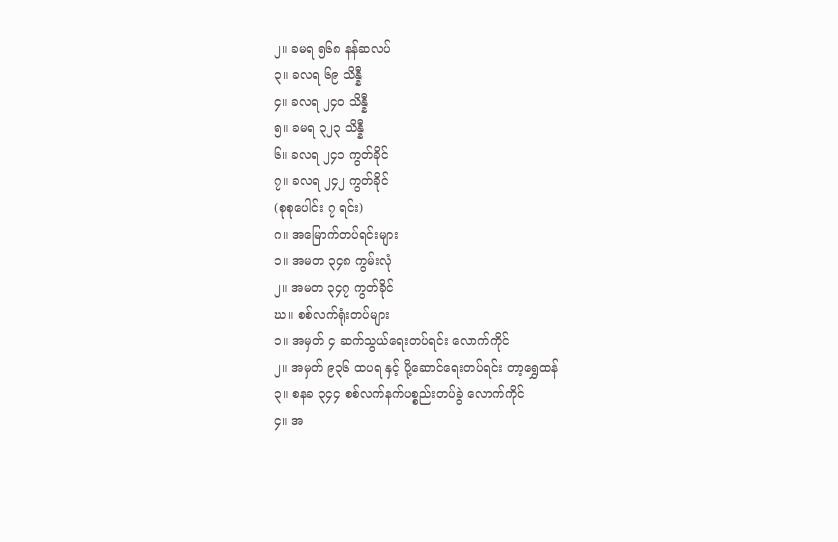၂။ ခမရ ၅၆၈ နန်ဆလပ်
၃။ ခလရ ၆၉ သိန္နီ
၄။ ခလရ ၂၄၀ သိန္နီ
၅။ ခမရ ၃၂၃ သိန္နီ
၆။ ခလရ ၂၄၁ ကွတ်ခိုင်
၇။ ခလရ ၂၄၂ ကွတ်ခိုင်
(စုစုပေါင်း ၇ ရင်း)
ဂ။ အမြောက်တပ်ရင်းများ
၁။ အမတ ၃၄၈ ကွမ်းလုံ
၂။ အမတ ၃၄၇ ကွတ်ခိုင်
ဃ။ စစ်လက်ရုံးတပ်များ
၁။ အမှတ် ၄ ဆက်သွယ်ရေးတပ်ရင်း လောက်ကိုင်
၂။ အမှတ် ၉၃၆ ထပရ နှင့် ပို့ဆောင်ရေးတပ်ရင်း တာ့ရွှေထန်
၃။ စနခ ၃၄၄ စစ်လက်နက်ပစ္စည်းတပ်ခွဲ လောက်ကိုင်
၄။ အ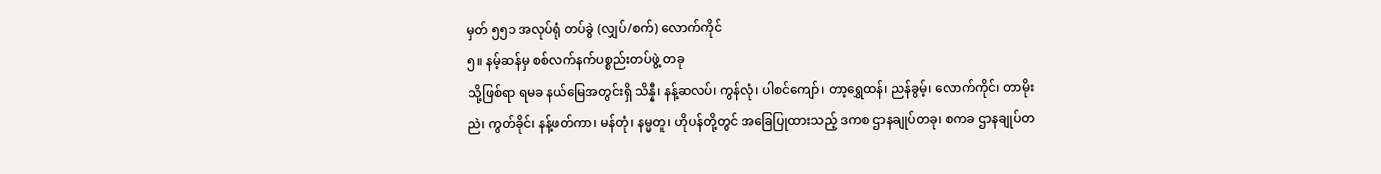မှတ် ၅၅၁ အလုပ်ရုံ တပ်ခွဲ (လျှပ်/စက်) လောက်ကိုင်
၅။ နမ့်ဆန်မှ စစ်လက်နက်ပစ္စည်းတပ်ဖွဲ့ တခု
သို့ဖြစ်ရာ ရမခ နယ်မြေအတွင်းရှိ သိန္နီ၊ နန့်ဆလပ်၊ ကွန်လုံ၊ ပါစင်ကျော်၊ တာ့ရွှေထန်၊ ညန်ခွမ့်၊ လောက်ကိုင်၊ တာမိုးညဲ၊ ကွတ်ခိုင်၊ နန့်ဖတ်ကာ၊ မန်တုံ၊ နမ္မတူ၊ ဟိုပန်တို့တွင် အခြေပြုထားသည့် ဒကစ ဌာနချုပ်တခု၊ စကခ ဌာနချုပ်တ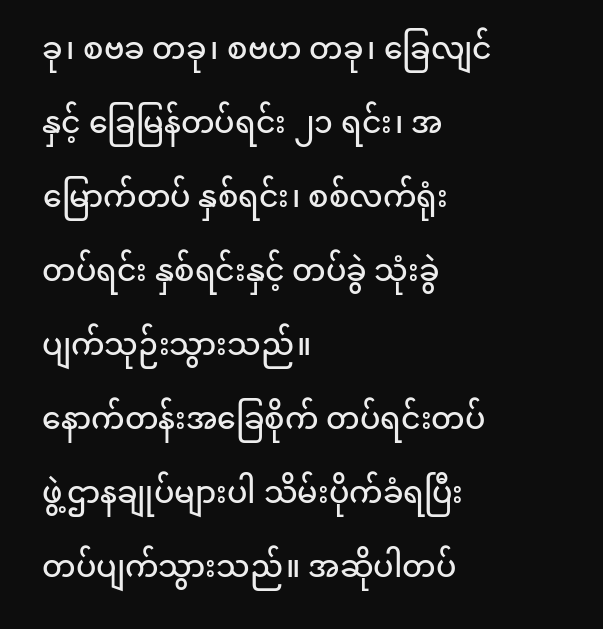ခု၊ စဗခ တခု၊ စဗဟ တခု၊ ခြေလျင်နှင့် ခြေမြန်တပ်ရင်း ၂၁ ရင်း၊ အမြောက်တပ် နှစ်ရင်း၊ စစ်လက်ရုံးတပ်ရင်း နှစ်ရင်းနှင့် တပ်ခွဲ သုံးခွဲ ပျက်သုဉ်းသွားသည်။
နောက်တန်းအခြေစိုက် တပ်ရင်းတပ်ဖွဲ့ဌာနချုပ်များပါ သိမ်းပိုက်ခံရပြီး တပ်ပျက်သွားသည်။ အဆိုပါတပ်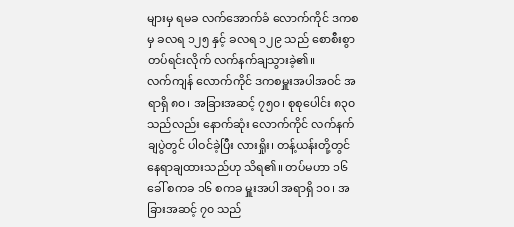များမှ ရမခ လက်အောက်ခံ လောက်ကိုင် ဒကစ မှ ခလရ ၁၂၅ နှင့် ခလရ ၁၂၉ သည် စောစီးစွာ တပ်ရင်းလိုက် လက်နက်ချသွားခဲ့၏။
လက်ကျန် လောက်ကိုင် ဒကစမှူးအပါအဝင် အရာရှိ ၈၀၊ အခြားအဆင့် ၇၅၀၊ စုစုပေါင်း ၈၃၀ သည်လည်း နောက်ဆုံး လောက်ကိုင် လက်နက်ချပွဲတွင် ပါဝင်ခဲ့ပြီး လားရှိုး၊ တန့်ယန်းတို့တွင် နေရာချထားသည်ဟု သိရ၏။ တပ်မဟာ ၁၆ ခေါ် စကခ ၁၆ စကခ မှူးအပါ အရာရှိ ၁၀၊ အခြားအဆင့် ၇၀ သည်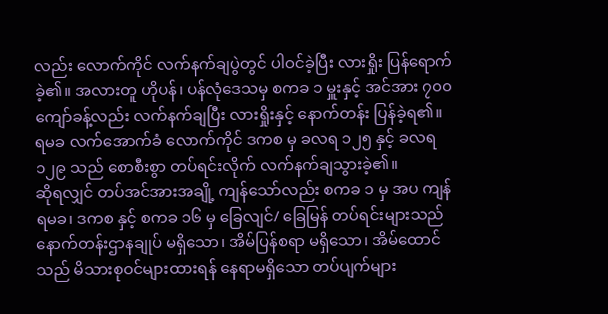လည်း လောက်ကိုင် လက်နက်ချပွဲတွင် ပါဝင်ခဲ့ပြီး လားရှိုး ပြန်ရောက်ခဲ့၏။ အလားတူ ဟိုပန်၊ ပန်လုံဒေသမှ စကခ ၁ မှူးနှင့် အင်အား ၇၀၀ ကျော်ခန့်လည်း လက်နက်ချပြီး လားရှိုးနှင့် နောက်တန်း ပြန်ခဲ့ရ၏။
ရမခ လက်အောက်ခံ လောက်ကိုင် ဒကစ မှ ခလရ ၁၂၅ နှင့် ခလရ ၁၂၉ သည် စောစီးစွာ တပ်ရင်းလိုက် လက်နက်ချသွားခဲ့၏။
ဆိုရလျှင် တပ်အင်အားအချို့ ကျန်သော်လည်း စကခ ၁ မှ အပ ကျန် ရမခ၊ ဒကစ နှင့် စကခ ၁၆ မှ ခြေလျင်/ ခြေမြန် တပ်ရင်းများသည် နောက်တန်းဌာနချုပ် မရှိသော၊ အိမ်ပြန်စရာ မရှိသော၊ အိမ်ထောင်သည် မိသားစုဝင်များထားရန် နေရာမရှိသော တပ်ပျက်များ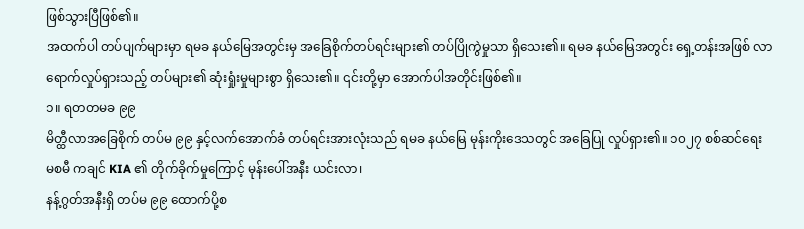ဖြစ်သွားပြီဖြစ်၏။
အထက်ပါ တပ်ပျက်များမှာ ရမခ နယ်မြေအတွင်းမှ အခြေစိုက်တပ်ရင်းများ၏ တပ်ပြိုကွဲမှုသာ ရှိသေး၏။ ရမခ နယ်မြေအတွင်း ရှေ့တန်းအဖြစ် လာရောက်လှုပ်ရှားသည့် တပ်များ၏ ဆုံးရှုံးမှုများစွာ ရှိသေး၏။ ၎င်းတို့မှာ အောက်ပါအတိုင်းဖြစ်၏။
၁။ ရတတမခ ၉၉
မိတ္ထီလာအခြေစိုက် တပ်မ ၉၉ နှင့်လက်အောက်ခံ တပ်ရင်းအားလုံးသည် ရမခ နယ်မြေ မုန်းကိုးဒေသတွင် အခြေပြု လှုပ်ရှား၏။ ၁၀၂၇ စစ်ဆင်ရေး မစမီ ကချင် KIA ၏ တိုက်ခိုက်မှုကြောင့် မုန်းပေါ်အနီး ယင်းလာ၊
နန့်ဂွတ်အနီးရှိ တပ်မ ၉၉ ထောက်ပို့စ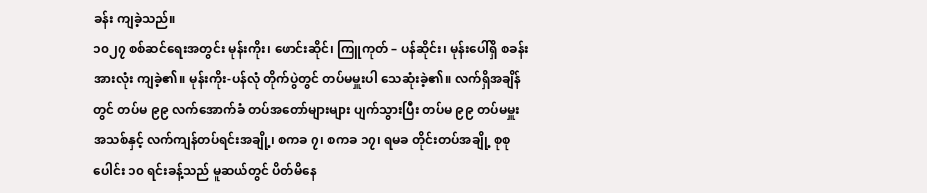ခန်း ကျခဲ့သည်။
၁၀၂၇ စစ်ဆင်ရေးအတွင်း မုန်းကိုး၊ ဖောင်းဆိုင်၊ ကြူကုတ် – ပန်ဆိုင်း၊ မုန်းပေါ်ရှိ စခန်းအားလုံး ကျခဲ့၏။ မုန်းကိုး-ပန်လုံ တိုက်ပွဲတွင် တပ်မမှူးပါ သေဆုံးခဲ့၏။ လက်ရှိအချိန်တွင် တပ်မ ၉၉ လက်အောက်ခံ တပ်အတော်များများ ပျက်သွားပြီး တပ်မ ၉၉ တပ်မမှူး အသစ်နှင့် လက်ကျန်တပ်ရင်းအချို့၊ စကခ ၇၊ စကခ ၁၇၊ ရမခ တိုင်းတပ်အချို့ စုစုပေါင်း ၁၀ ရင်းခန့်သည် မူဆယ်တွင် ပိတ်မိနေ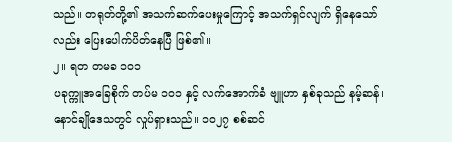သည်။ တရုတ်တို့၏ အသက်ဆက်ပေးမှုကြောင့် အသက်ရှင်လျက် ရှိနေသော်လည်း ပြေးပေါက်ပိတ်နေပြီ ဖြစ်၏။
၂။ ရတ တမခ ၁၀၁
ပခုက္ကူအခြေစိုက် တပ်မ ၁၀၁ နှင့် လက်အောက်ခံ ဗျူဟာ နှစ်ခုသည် နမ့်ဆန်၊ နောင်ချိုဒေသတွင် လှုပ်ရှားသည်။ ၁၀၂၇ စစ်ဆင်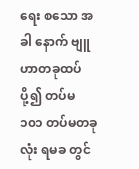ရေး စသော အခါ နောက် ဗျူဟာတခုထပ်ပို့၍ တပ်မ ၁၀၁ တပ်မတခုလုံး ရမခ တွင်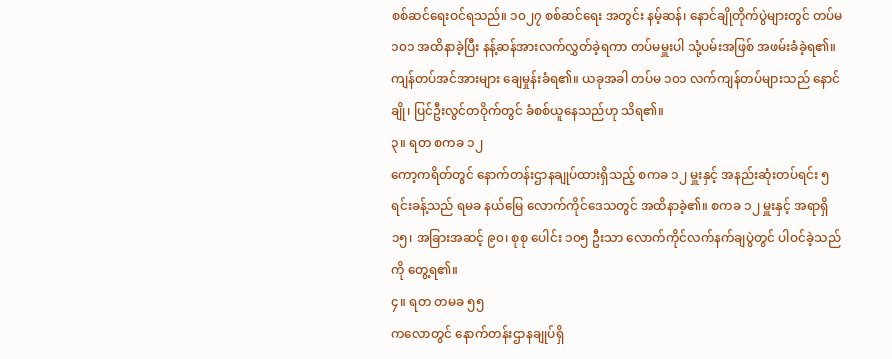စစ်ဆင်ရေးဝင်ရသည်။ ၁၀၂၇ စစ်ဆင်ရေး အတွင်း နမ့်ဆန်၊ နောင်ချိုတိုက်ပွဲများတွင် တပ်မ ၁၀၁ အထိနာခဲ့ပြီး နန့်ဆန်အားလက်လွှတ်ခဲ့ရကာ တပ်မမှူးပါ သုံ့ပမ်းအဖြစ် အဖမ်းခံခဲ့ရ၏။ ကျန်တပ်အင်အားများ ချေမှုန်းခံရ၏။ ယခုအခါ တပ်မ ၁၀၁ လက်ကျန်တပ်များသည် နောင်ချို၊ ပြင်ဦးလွင်တဝိုက်တွင် ခံစစ်ယူနေသည်ဟု သိရ၏။
၃။ ရတ စကခ ၁၂
ကော့ကရိတ်တွင် နောက်တန်းဌာနချုပ်ထားရှိသည့် စကခ ၁၂ မှူးနှင့် အနည်းဆုံးတပ်ရင်း ၅ ရင်းခန့်သည် ရမခ နယ်မြေ လောက်ကိုင်ဒေသတွင် အထိနာခဲ့၏။ စကခ ၁၂ မှူးနှင့် အရာရှိ ၁၅၊ အခြားအဆင့် ၉၀၊ စုစု ပေါင်း ၁၀၅ ဦးသာ လောက်ကိုင်လက်နက်ချပွဲတွင် ပါဝင်ခဲ့သည်ကို တွေ့ရ၏။
၄။ ရတ တမခ ၅၅
ကလောတွင် နောက်တန်းဌာနချုပ်ရှိ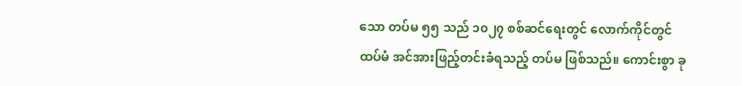သော တပ်မ ၅၅ သည် ၁၀၂၇ စစ်ဆင်ရေးတွင် လောက်ကိုင်တွင် ထပ်မံ အင်အားဖြည့်တင်းခံရသည့် တပ်မ ဖြစ်သည်။ ကောင်းစွာ ခု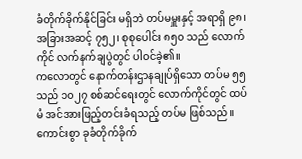ခံတိုက်ခိုက်နိုင်ခြင်း မရှိဘဲ တပ်မမှူးနှင့် အရာရှိ ၉၈၊ အခြားအဆင့် ၇၅၂၊ စုစုပေါင်း ၈၅၀ သည် လောက်ကိုင် လက်နက်ချပွဲတွင် ပါဝင်ခဲ့၏။
ကလောတွင် နောက်တန်းဌာနချုပ်ရှိသော တပ်မ ၅၅ သည် ၁၀၂၇ စစ်ဆင်ရေးတွင် လောက်ကိုင်တွင် ထပ်မံ အင်အားဖြည့်တင်းခံရသည့် တပ်မ ဖြစ်သည်။ ကောင်းစွာ ခုခံတိုက်ခိုက်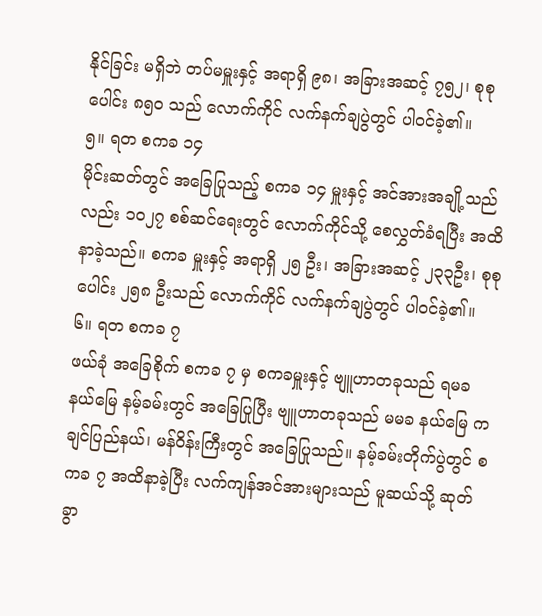နိုင်ခြင်း မရှိဘဲ တပ်မမှူးနှင့် အရာရှိ ၉၈၊ အခြားအဆင့် ၇၅၂၊ စုစုပေါင်း ၈၅၀ သည် လောက်ကိုင် လက်နက်ချပွဲတွင် ပါဝင်ခဲ့၏။
၅။ ရတ စကခ ၁၄
မိုင်းဆတ်တွင် အခြေပြုသည့် စကခ ၁၄ မှူးနှင့် အင်အားအချို့သည်လည်း ၁၀၂၇ စစ်ဆင်ရေးတွင် လောက်ကိုင်သို့ စေလွှတ်ခံရပြီး အထိနာခဲ့သည်။ စကခ မှူးနှင့် အရာရှိ ၂၅ ဦး၊ အခြားအဆင့် ၂၃၃ဦး၊ စုစုပေါင်း ၂၅၈ ဦးသည် လောက်ကိုင် လက်နက်ချပွဲတွင် ပါဝင်ခဲ့၏။
၆။ ရတ စကခ ၇
ဖယ်ခုံ အခြေစိုက် စကခ ၇ မှ စကခမှူးနှင့် ဗျူဟာတခုသည် ရမခ နယ်မြေ နမ့်ခမ်းတွင် အခြေပြုပြီး ဗျူဟာတခုသည် မမခ နယ်မြေ ကချင်ပြည်နယ်၊ မန်ဝိန်းကြီးတွင် အခြေပြုသည်။ နမ့်ခမ်းတိုက်ပွဲတွင် စကခ ၇ အထိနာခဲ့ပြီး လက်ကျန်အင်အားများသည် မူဆယ်သို့ ဆုတ်ခွာ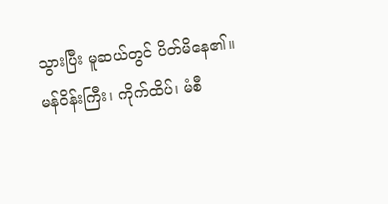သွားပြီး မူဆယ်တွင် ပိတ်မိနေ၏။
မန်ဝိန်းကြီး၊ ကိုက်ထိပ်၊ မံစီ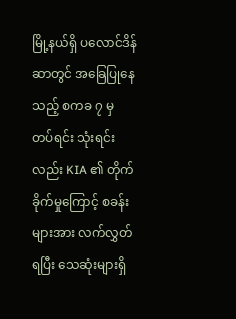မြို့နယ်ရှိ ပလောင်ဒိန်ဆာတွင် အခြေပြုနေသည့် စကခ ၇ မှ တပ်ရင်း သုံးရင်းလည်း KIA ၏ တိုက်ခိုက်မှုကြောင့် စခန်းများအား လက်လွှတ်ရပြီး သေဆုံးများရှိ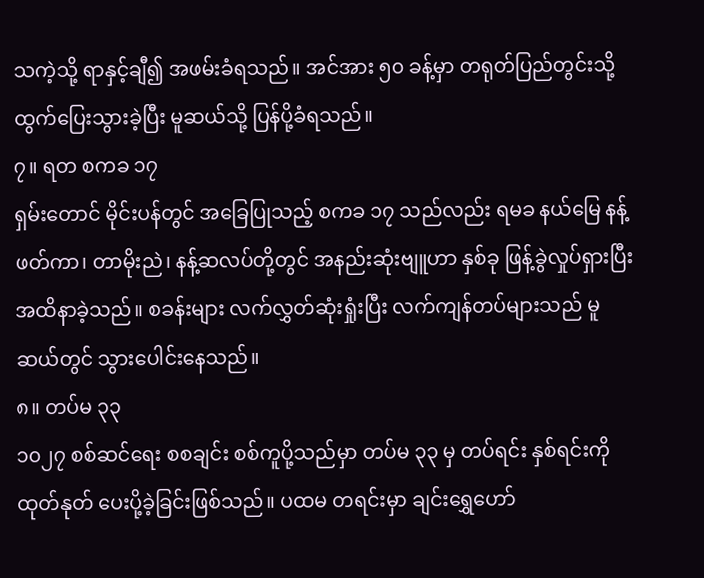သကဲ့သို့ ရာနှင့်ချီ၍ အဖမ်းခံရသည်။ အင်အား ၅၀ ခန့်မှာ တရုတ်ပြည်တွင်းသို့ ထွက်ပြေးသွားခဲ့ပြီး မူဆယ်သို့ ပြန်ပို့ခံရသည်။
၇။ ရတ စကခ ၁၇
ရှမ်းတောင် မိုင်းပန်တွင် အခြေပြုသည့် စကခ ၁၇ သည်လည်း ရမခ နယ်မြေ နန့်ဖတ်ကာ၊ တာမိုးညဲ၊ နန့်ဆလပ်တို့တွင် အနည်းဆုံးဗျူဟာ နှစ်ခု ဖြန့်ခွဲလှုပ်ရှားပြီး အထိနာခဲ့သည်။ စခန်းများ လက်လွှတ်ဆုံးရှုံးပြီး လက်ကျန်တပ်များသည် မူဆယ်တွင် သွားပေါင်းနေသည်။
၈။ တပ်မ ၃၃
၁၀၂၇ စစ်ဆင်ရေး စစချင်း စစ်ကူပို့သည်မှာ တပ်မ ၃၃ မှ တပ်ရင်း နှစ်ရင်းကို ထုတ်နုတ် ပေးပို့ခဲ့ခြင်းဖြစ်သည်။ ပထမ တရင်းမှာ ချင်းရွှေဟော်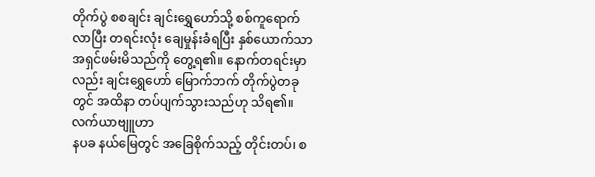တိုက်ပွဲ စစချင်း ချင်းရွှေဟော်သို့ စစ်ကူရောက်လာပြီး တရင်းလုံး ချေမှုန်းခံရပြီး နှစ်ယောက်သာ အရှင်ဖမ်းမိသည်ကို တွေ့ရ၏။ နောက်တရင်းမှာလည်း ချင်းရွှေဟော် မြောက်ဘက် တိုက်ပွဲတခုတွင် အထိနာ တပ်ပျက်သွားသည်ဟု သိရ၏။
လက်ယာဗျူဟာ
နပခ နယ်မြေတွင် အခြေစိုက်သည့် တိုင်းတပ်၊ စ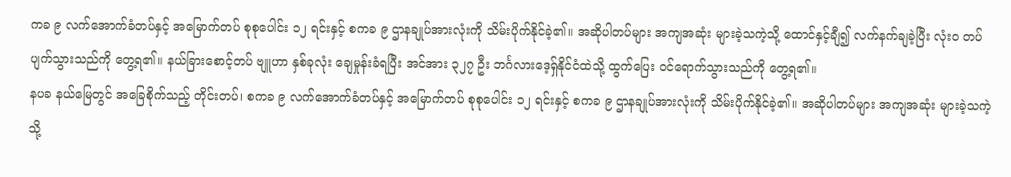ကခ ၉ လက်အောက်ခံတပ်နှင့် အမြောက်တပ် စုစုပေါင်း ၁၂ ရင်းနှင့် စကခ ၉ ဌာနချုပ်အားလုံးကို သိမ်းပိုက်နိုင်ခဲ့၏။ အဆိုပါတပ်များ အကျအဆုံး များခဲ့သကဲ့သို့ ထောင်နှင့်ချီ၍ လက်နက်ချခဲ့ပြီး လုံးဝ တပ်ပျက်သွားသည်ကို တွေ့ရ၏။ နယ်ခြားစောင့်တပ် ဗျူဟာ နှစ်ခုလုံး ချေမှုန်းခံရပြီး အင်အား ၃၂၇ ဦး ဘင်္ဂလားဒေ့ရှ်နိုင်ငံထဲသို့ ထွက်ပြေး ဝင်ရောက်သွားသည်ကို တွေ့ရ၏။
နပခ နယ်မြေတွင် အခြေစိုက်သည့် တိုင်းတပ်၊ စကခ ၉ လက်အောက်ခံတပ်နှင့် အမြောက်တပ် စုစုပေါင်း ၁၂ ရင်းနှင့် စကခ ၉ ဌာနချုပ်အားလုံးကို သိမ်းပိုက်နိုင်ခဲ့၏။ အဆိုပါတပ်များ အကျအဆုံး များခဲ့သကဲ့သို့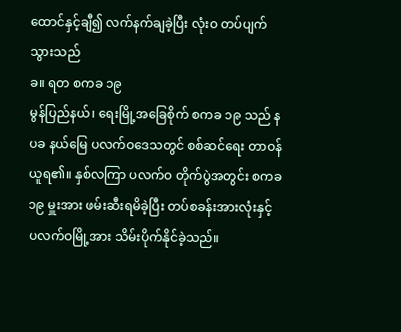ထောင်နှင့်ချီ၍ လက်နက်ချခဲ့ပြီး လုံးဝ တပ်ပျက်သွားသည်
ခ။ ရတ စကခ ၁၉
မွန်ပြည်နယ်၊ ရေးမြို့အခြေစိုက် စကခ ၁၉ သည် နပခ နယ်မြေ ပလက်ဝဒေသတွင် စစ်ဆင်ရေး တာဝန်ယူရ၏။ နှစ်လကြာ ပလက်ဝ တိုက်ပွဲအတွင်း စကခ ၁၉ မှူးအား ဖမ်းဆီးရမိခဲ့ပြီး တပ်စခန်းအားလုံးနှင့် ပလက်ဝမြို့အား သိမ်းပိုက်နိုင်ခဲ့သည်။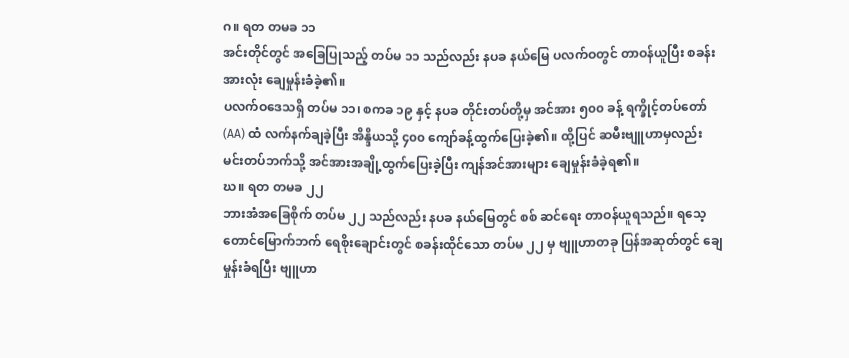ဂ။ ရတ တမခ ၁၁
အင်းတိုင်တွင် အခြေပြုသည့် တပ်မ ၁၁ သည်လည်း နပခ နယ်မြေ ပလက်ဝတွင် တာဝန်ယူပြီး စခန်းအားလုံး ချေမှုန်းခံခဲ့၏။
ပလက်ဝဒေသရှိ တပ်မ ၁၁၊ စကခ ၁၉ နှင့် နပခ တိုင်းတပ်တို့မှ အင်အား ၅၀၀ ခန့် ရက္ခိုင့်တပ်တော် (AA) ထံ လက်နက်ချခဲ့ပြီး အိန္ဒိယသို့ ၄၀၀ ကျော်ခန့်ထွက်ပြေးခဲ့၏။ ထို့ပြင် ဆမီးဗျူဟာမှလည်း မင်းတပ်ဘက်သို့ အင်အားအချို့ထွက်ပြေးခဲ့ပြီး ကျန်အင်အားများ ချေမှုန်းခံခဲ့ရ၏။
ဃ။ ရတ တမခ ၂၂
ဘားအံအခြေစိုက် တပ်မ ၂၂ သည်လည်း နပခ နယ်မြေတွင် စစ် ဆင်ရေး တာဝန်ယူရသည်။ ရသေ့တောင်မြောက်ဘက် ရေစိုးချောင်းတွင် စခန်းထိုင်သော တပ်မ ၂၂ မှ ဗျူဟာတခု ပြန်အဆုတ်တွင် ချေမှုန်းခံရပြီး ဗျူဟာ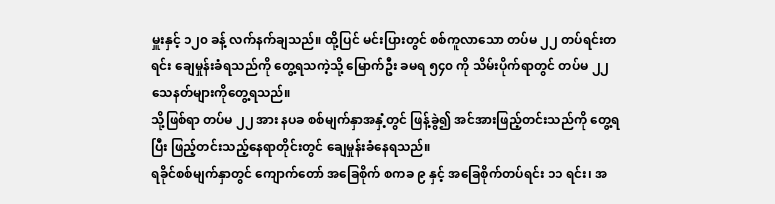မှူးနှင့် ၁၂၀ ခန့် လက်နက်ချသည်။ ထို့ပြင် မင်းပြားတွင် စစ်ကူလာသော တပ်မ ၂၂ တပ်ရင်းတရင်း ချေမှုန်းခံရသည်ကို တွေ့ရသကဲ့သို့ မြောက်ဦး ခမရ ၅၄၀ ကို သိမ်းပိုက်ရာတွင် တပ်မ ၂၂ သေနတ်များကိုတွေ့ရသည်။
သို့ဖြစ်ရာ တပ်မ ၂၂ အား နပခ စစ်မျက်နှာအနှံ့တွင် ဖြန့်ခွဲ၍ အင်အားဖြည့်တင်းသည်ကို တွေ့ရပြီး ဖြည့်တင်းသည့်နေရာတိုင်းတွင် ချေမှုန်းခံနေရသည်။
ရခိုင်စစ်မျက်နှာတွင် ကျောက်တော် အခြေစိုက် စကခ ၉ နှင့် အခြေစိုက်တပ်ရင်း ၁၁ ရင်း၊ အ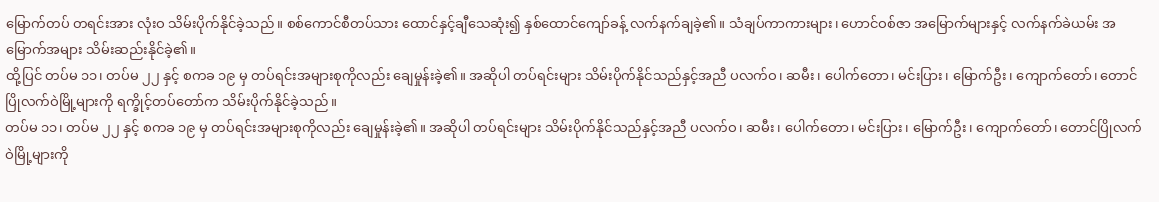မြောက်တပ် တရင်းအား လုံးဝ သိမ်းပိုက်နိုင်ခဲ့သည်။ စစ်ကောင်စီတပ်သား ထောင်နှင့်ချီသေဆုံး၍ နှစ်ထောင်ကျော်ခန့် လက်နက်ချခဲ့၏။ သံချပ်ကာကားများ၊ ဟောင်ဝစ်ဇာ အမြောက်များနှင့် လက်နက်ခဲယမ်း အမြောက်အများ သိမ်းဆည်းနိုင်ခဲ့၏။
ထို့ပြင် တပ်မ ၁၁၊ တပ်မ ၂၂ နှင့် စကခ ၁၉ မှ တပ်ရင်းအများစုကိုလည်း ချေမှုန်းခဲ့၏။ အဆိုပါ တပ်ရင်းများ သိမ်းပိုက်နိုင်သည်နှင့်အညီ ပလက်ဝ၊ ဆမီး၊ ပေါက်တော၊ မင်းပြား၊ မြောက်ဦး၊ ကျောက်တော်၊ တောင်ပြိုလက်ဝဲမြို့များကို ရက္ခိုင့်တပ်တော်က သိမ်းပိုက်နိုင်ခဲ့သည်။
တပ်မ ၁၁၊ တပ်မ ၂၂ နှင့် စကခ ၁၉ မှ တပ်ရင်းအများစုကိုလည်း ချေမှုန်းခဲ့၏။ အဆိုပါ တပ်ရင်းများ သိမ်းပိုက်နိုင်သည်နှင့်အညီ ပလက်ဝ၊ ဆမီး၊ ပေါက်တော၊ မင်းပြား၊ မြောက်ဦး၊ ကျောက်တော်၊ တောင်ပြိုလက်ဝဲမြို့များကို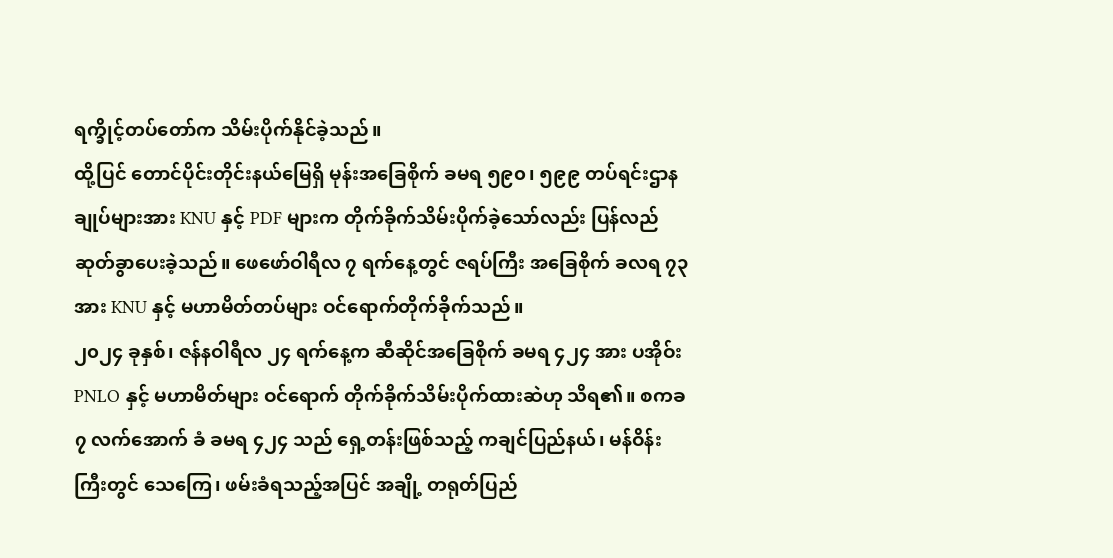ရက္ခိုင့်တပ်တော်က သိမ်းပိုက်နိုင်ခဲ့သည်။
ထို့ပြင် တောင်ပိုင်းတိုင်းနယ်မြေရှိ မုန်းအခြေစိုက် ခမရ ၅၉၀၊ ၅၉၉ တပ်ရင်းဌာနချုပ်များအား KNU နှင့် PDF များက တိုက်ခိုက်သိမ်းပိုက်ခဲ့သော်လည်း ပြန်လည် ဆုတ်ခွာပေးခဲ့သည်။ ဖေဖော်ဝါရီလ ၇ ရက်နေ့တွင် ဇရပ်ကြီး အခြေစိုက် ခလရ ၇၃ အား KNU နှင့် မဟာမိတ်တပ်များ ဝင်ရောက်တိုက်ခိုက်သည်။
၂၀၂၄ ခုနှစ်၊ ဇန်နဝါရီလ ၂၄ ရက်နေ့က ဆီဆိုင်အခြေစိုက် ခမရ ၄၂၄ အား ပအိုဝ်း PNLO နှင့် မဟာမိတ်များ ဝင်ရောက် တိုက်ခိုက်သိမ်းပိုက်ထားဆဲဟု သိရ၏။ စကခ ၇ လက်အောက် ခံ ခမရ ၄၂၄ သည် ရှေ့တန်းဖြစ်သည့် ကချင်ပြည်နယ်၊ မန်ဝိန်းကြီးတွင် သေကြေ၊ ဖမ်းခံရသည့်အပြင် အချို့ တရုတ်ပြည်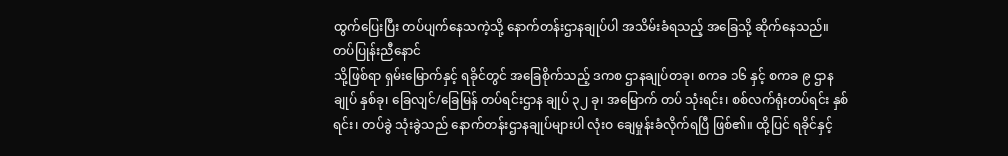ထွက်ပြေးပြီး တပ်ပျက်နေသကဲ့သို့ နောက်တန်းဌာနချုပ်ပါ အသိမ်းခံရသည့် အခြေသို့ ဆိုက်နေသည်။
တပ်ပြုန်းညီနောင်
သို့ဖြစ်ရာ ရှမ်းမြောက်နှင့် ရခိုင်တွင် အခြေစိုက်သည့် ဒကစ ဌာနချုပ်တခု၊ စကခ ၁၆ နှင့် စကခ ၉ ဌာနချုပ် နှစ်ခု၊ ခြေလျင်/ခြေမြန် တပ်ရင်းဌာန ချုပ် ၃၂ ခု၊ အမြောက် တပ် သုံးရင်း၊ စစ်လက်ရုံးတပ်ရင်း နှစ်ရင်း၊ တပ်ခွဲ သုံးခွဲသည် နောက်တန်းဌာနချုပ်များပါ လုံးဝ ချေမှုန်းခံလိုက်ရပြီ ဖြစ်၏။ ထို့ပြင် ရခိုင်နှင့်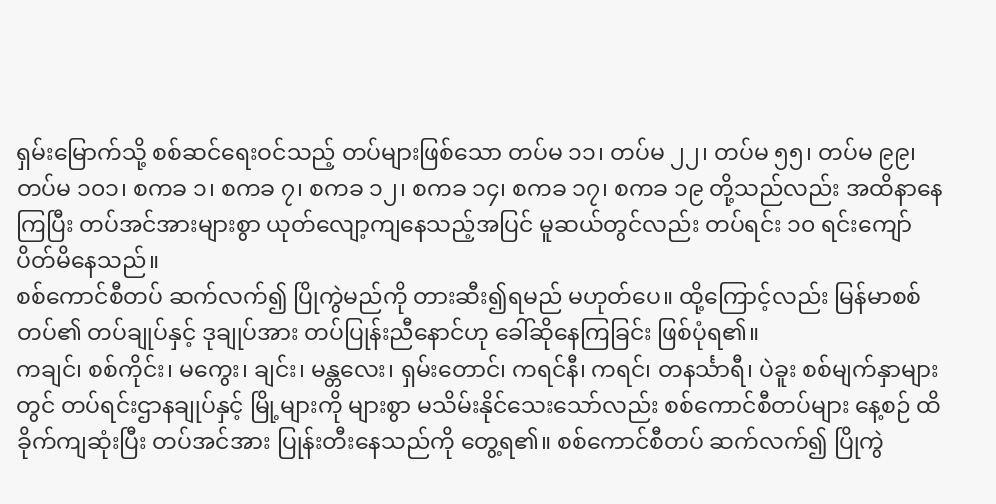ရှမ်းမြောက်သို့ စစ်ဆင်ရေးဝင်သည့် တပ်များဖြစ်သော တပ်မ ၁၁၊ တပ်မ ၂၂၊ တပ်မ ၅၅၊ တပ်မ ၉၉၊ တပ်မ ၁၀၁၊ စကခ ၁၊ စကခ ၇၊ စကခ ၁၂၊ စကခ ၁၄၊ စကခ ၁၇၊ စကခ ၁၉ တို့သည်လည်း အထိနာနေကြပြီး တပ်အင်အားများစွာ ယုတ်လျော့ကျနေသည့်အပြင် မူဆယ်တွင်လည်း တပ်ရင်း ၁၀ ရင်းကျော် ပိတ်မိနေသည်။
စစ်ကောင်စီတပ် ဆက်လက်၍ ပြိုကွဲမည်ကို တားဆီး၍ရမည် မဟုတ်ပေ။ ထို့ကြောင့်လည်း မြန်မာစစ်တပ်၏ တပ်ချုပ်နှင့် ဒုချုပ်အား တပ်ပြုန်းညီနောင်ဟု ခေါ်ဆိုနေကြခြင်း ဖြစ်ပုံရ၏။
ကချင်၊ စစ်ကိုင်း၊ မကွေး၊ ချင်း၊ မန္တလေး၊ ရှမ်းတောင်၊ ကရင်နီ၊ ကရင်၊ တနင်္သာရီ၊ ပဲခူး စစ်မျက်နှာများတွင် တပ်ရင်းဌာနချုပ်နှင့် မြို့များကို များစွာ မသိမ်းနိုင်သေးသော်လည်း စစ်ကောင်စီတပ်များ နေ့စဉ် ထိခိုက်ကျဆုံးပြီး တပ်အင်အား ပြုန်းတီးနေသည်ကို တွေ့ရ၏။ စစ်ကောင်စီတပ် ဆက်လက်၍ ပြိုကွဲ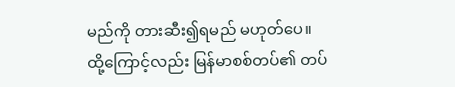မည်ကို တားဆီး၍ရမည် မဟုတ်ပေ။
ထို့ကြောင့်လည်း မြန်မာစစ်တပ်၏ တပ်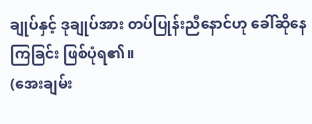ချုပ်နှင့် ဒုချုပ်အား တပ်ပြုန်းညီနောင်ဟု ခေါ်ဆိုနေကြခြင်း ဖြစ်ပုံရ၏။
(အေးချမ်း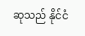ဆုသည် နိုင်ငံ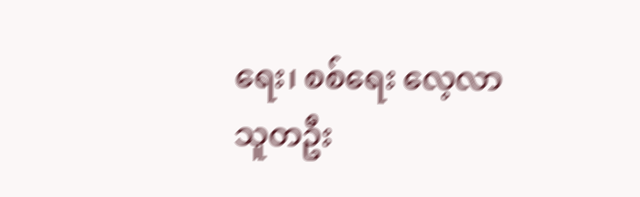ရေး၊ စစ်ရေး လေ့လာသူတဦး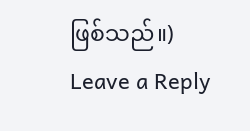ဖြစ်သည်။)
Leave a Reply